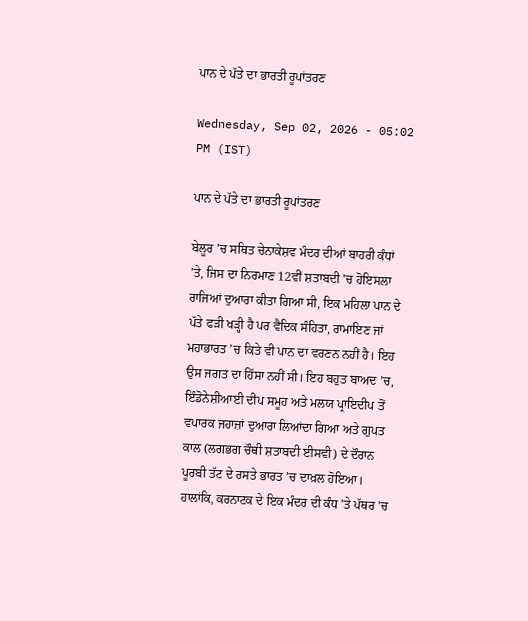ਪਾਨ ਦੇ ਪੱਤੇ ਦਾ ਭਾਰਤੀ ਰੂਪਾਂਤਰਣ

Wednesday, Sep 02, 2026 - 05:02 PM (IST)

ਪਾਨ ਦੇ ਪੱਤੇ ਦਾ ਭਾਰਤੀ ਰੂਪਾਂਤਰਣ

ਬੇਲੂਰ ’ਚ ਸਥਿਤ ਚੇਨਾਕੇਸ਼ਵ ਮੰਦਰ ਦੀਆਂ ਬਾਹਰੀ ਕੰਧਾਂ ’ਤੇ, ਜਿਸ ਦਾ ਨਿਰਮਾਣ 12ਵੀਂ ਸ਼ਤਾਬਦੀ ’ਚ ਹੋਇਸਲਾ ਰਾਜਿਆਂ ਦੁਆਰਾ ਕੀਤਾ ਗਿਆ ਸੀ, ਇਕ ਮਹਿਲਾ ਪਾਨ ਦੇ ਪੱਤੇ ਫੜੀ ਖੜ੍ਹੀ ਹੈ ਪਰ ਵੈਦਿਕ ਸੰਹਿਤਾ, ਰਾਮਾਇਣ ਜਾਂ ਮਹਾਭਾਰਤ ’ਚ ਕਿਤੇ ਵੀ ਪਾਨ ਦਾ ਵਰਣਨ ਨਹੀਂ ਹੈ। ਇਹ ਉਸ ਜਗਤ ਦਾ ਹਿੱਸਾ ਨਹੀਂ ਸੀ। ਇਹ ਬਹੁਤ ਬਾਅਦ ’ਚ, ਇੰਡੋਨੇਸ਼ੀਆਈ ਦੀਪ ਸਮੂਹ ਅਤੇ ਮਲਯ ਪ੍ਰਾਇਦੀਪ ਤੋਂ ਵਪਾਰਕ ਜਹਾਜ਼ਾਂ ਦੁਆਰਾ ਲਿਆਂਦਾ ਗਿਆ ਅਤੇ ਗੁਪਤ ਕਾਲ (ਲਗਭਗ ਚੌਥੀ ਸ਼ਤਾਬਦੀ ਈਸਵੀ) ਦੇ ਦੌਰਾਨ ਪੂਰਬੀ ਤੱਟ ਦੇ ਰਸਤੇ ਭਾਰਤ ’ਚ ਦਾਖ਼ਲ ਹੋਇਆ। ਹਾਲਾਂਕਿ, ਕਰਨਾਟਕ ਦੇ ਇਕ ਮੰਦਰ ਦੀ ਕੰਧ ’ਤੇ ਪੱਥਰ ’ਚ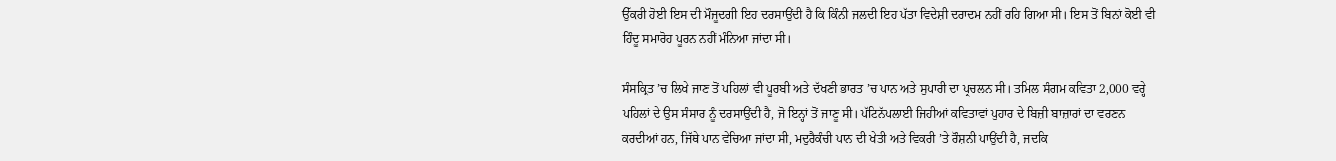ਉੱਕਰੀ ਹੋਈ ਇਸ ਦੀ ਮੌਜੂਦਗੀ ਇਹ ਦਰਸਾਉਂਦੀ ਹੈ ਕਿ ਕਿੰਨੀ ਜਲਦੀ ਇਹ ਪੱਤਾ ਵਿਦੇਸ਼ੀ ਦਰਾਦਮ ਨਹੀਂ ਰਹਿ ਗਿਆ ਸੀ। ਇਸ ਤੋਂ ਬਿਨਾਂ ਕੋਈ ਵੀ ਹਿੰਦੂ ਸਮਾਰੋਹ ਪੂਰਨ ਨਹੀਂ ਮੰਨਿਆ ਜਾਂਦਾ ਸੀ।

ਸੰਸਕ੍ਰਿਤ ’ਚ ਲਿਖੇ ਜਾਣ ਤੋਂ ਪਹਿਲਾਂ ਵੀ ਪੂਰਬੀ ਅਤੇ ਦੱਖਣੀ ਭਾਰਤ ’ਚ ਪਾਨ ਅਤੇ ਸੁਪਾਰੀ ਦਾ ਪ੍ਰਚਲਨ ਸੀ। ਤਮਿਲ ਸੰਗਮ ਕਵਿਤਾ 2,000 ਵਰ੍ਹੇ ਪਹਿਲਾਂ ਦੇ ਉਸ ਸੰਸਾਰ ਨੂੰ ਦਰਸਾਉਂਦੀ ਹੈ, ਜੋ ਇਨ੍ਹਾਂ ਤੋਂ ਜਾਣੂ ਸੀ। ਪੱਟਿਨੱਪਲਾਈ ਜਿਹੀਆਂ ਕਵਿਤਾਵਾਂ ਪੁਹਾਰ ਦੇ ਬਿਜ਼ੀ ਬਾਜ਼ਾਰਾਂ ਦਾ ਵਰਣਨ ਕਰਦੀਆਂ ਹਨ, ਜਿੱਥੇ ਪਾਨ ਵੇਚਿਆ ਜਾਂਦਾ ਸੀ, ਮਦੁਰੈਕੰਚੀ ਪਾਨ ਦੀ ਖੇਤੀ ਅਤੇ ਵਿਕਰੀ ’ਤੇ ਰੌਸ਼ਨੀ ਪਾਉਂਦੀ ਹੈ, ਜਦਕਿ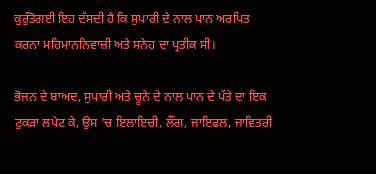ਕੁਰੁੰਤੋਗਈ ਇਹ ਦੱਸਦੀ ਹੈ ਕਿ ਸੁਪਾਰੀ ਦੇ ਨਾਲ ਪਾਨ ਅਰਪਿਤ ਕਰਨਾ ਮਹਿਮਾਨਨਿਵਾਜ਼ੀ ਅਤੇ ਸਨੇਹ ਦਾ ਪ੍ਰਤੀਕ ਸੀ।

ਭੋਜਨ ਦੇ ਬਾਅਦ, ਸੁਪਾਰੀ ਅਤੇ ਚੂਨੇ ਦੇ ਨਾਲ ਪਾਨ ਦੇ ਪੱਤੇ ਦਾ ਇਕ ਟੁਕੜਾ ਲਪੇਟ ਕੇ, ਉਸ ’ਚ ਇਲਾਇਚੀ, ਲੌਂਗ, ਜਾਇਫਲ, ਜਾਵਿਤਰੀ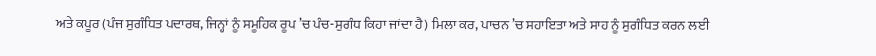ਅਤੇ ਕਪੂਰ (ਪੰਜ ਸੁਗੰਧਿਤ ਪਦਾਰਥ, ਜਿਨ੍ਹਾਂ ਨੂੰ ਸਮੂਹਿਕ ਰੂਪ ’ਚ ਪੰਚ-ਸੁਗੰਧ ਕਿਹਾ ਜਾਂਦਾ ਹੈ) ਮਿਲਾ ਕਰ, ਪਾਚਨ ’ਚ ਸਹਾਇਤਾ ਅਤੇ ਸਾਹ ਨੂੰ ਸੁਗੰਧਿਤ ਕਰਨ ਲਈ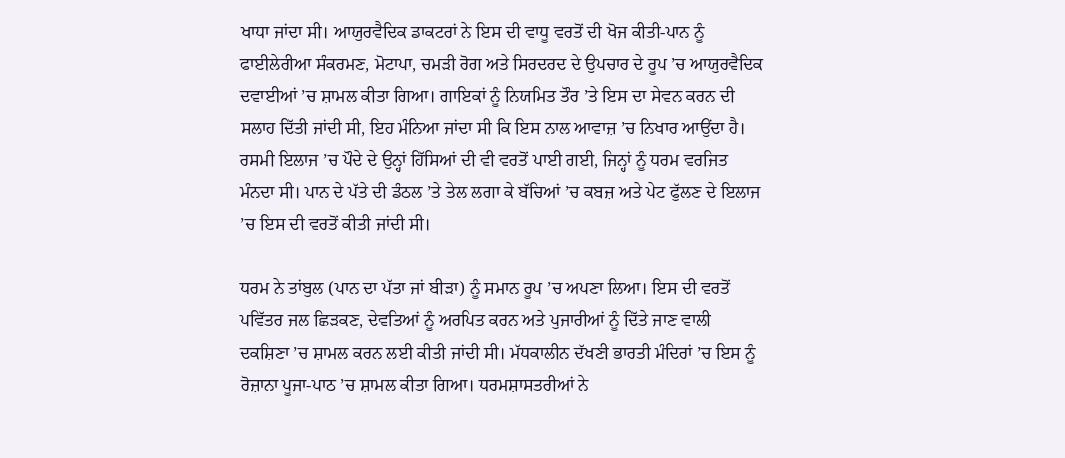ਖਾਧਾ ਜਾਂਦਾ ਸੀ। ਆਯੁਰਵੈਦਿਕ ਡਾਕਟਰਾਂ ਨੇ ਇਸ ਦੀ ਵਾਧੂ ਵਰਤੋਂ ਦੀ ਖੋਜ ਕੀਤੀ-ਪਾਨ ਨੂੰ ਫਾਈਲੇਰੀਆ ਸੰਕਰਮਣ, ਮੋਟਾਪਾ, ਚਮੜੀ ਰੋਗ ਅਤੇ ਸਿਰਦਰਦ ਦੇ ਉਪਚਾਰ ਦੇ ਰੂਪ ’ਚ ਆਯੁਰਵੈਦਿਕ ਦਵਾਈਆਂ ’ਚ ਸ਼ਾਮਲ ਕੀਤਾ ਗਿਆ। ਗਾਇਕਾਂ ਨੂੰ ਨਿਯਮਿਤ ਤੌਰ ’ਤੇ ਇਸ ਦਾ ਸੇਵਨ ਕਰਨ ਦੀ ਸਲਾਹ ਦਿੱਤੀ ਜਾਂਦੀ ਸੀ, ਇਹ ਮੰਨਿਆ ਜਾਂਦਾ ਸੀ ਕਿ ਇਸ ਨਾਲ ਆਵਾਜ਼ ’ਚ ਨਿਖਾਰ ਆਉਂਦਾ ਹੈ। ਰਸਮੀ ਇਲਾਜ ’ਚ ਪੌਦੇ ਦੇ ਉਨ੍ਹਾਂ ਹਿੱਸਿਆਂ ਦੀ ਵੀ ਵਰਤੋਂ ਪਾਈ ਗਈ, ਜਿਨ੍ਹਾਂ ਨੂੰ ਧਰਮ ਵਰਜਿਤ ਮੰਨਦਾ ਸੀ। ਪਾਨ ਦੇ ਪੱਤੇ ਦੀ ਡੰਠਲ ’ਤੇ ਤੇਲ ਲਗਾ ਕੇ ਬੱਚਿਆਂ ’ਚ ਕਬਜ਼ ਅਤੇ ਪੇਟ ਫੁੱਲਣ ਦੇ ਇਲਾਜ ’ਚ ਇਸ ਦੀ ਵਰਤੋਂ ਕੀਤੀ ਜਾਂਦੀ ਸੀ।

ਧਰਮ ਨੇ ਤਾਂਬੁਲ (ਪਾਨ ਦਾ ਪੱਤਾ ਜਾਂ ਬੀੜਾ) ਨੂੰ ਸਮਾਨ ਰੂਪ ’ਚ ਅਪਣਾ ਲਿਆ। ਇਸ ਦੀ ਵਰਤੋਂ ਪਵਿੱਤਰ ਜਲ ਛਿੜਕਣ, ਦੇਵਤਿਆਂ ਨੂੰ ਅਰਪਿਤ ਕਰਨ ਅਤੇ ਪੁਜਾਰੀਆਂ ਨੂੰ ਦਿੱਤੇ ਜਾਣ ਵਾਲੀ ਦਕਸ਼ਿਣਾ ’ਚ ਸ਼ਾਮਲ ਕਰਨ ਲਈ ਕੀਤੀ ਜਾਂਦੀ ਸੀ। ਮੱਧਕਾਲੀਨ ਦੱਖਣੀ ਭਾਰਤੀ ਮੰਦਿਰਾਂ ’ਚ ਇਸ ਨੂੰ ਰੋਜ਼ਾਨਾ ਪੂਜਾ-ਪਾਠ ’ਚ ਸ਼ਾਮਲ ਕੀਤਾ ਗਿਆ। ਧਰਮਸ਼ਾਸਤਰੀਆਂ ਨੇ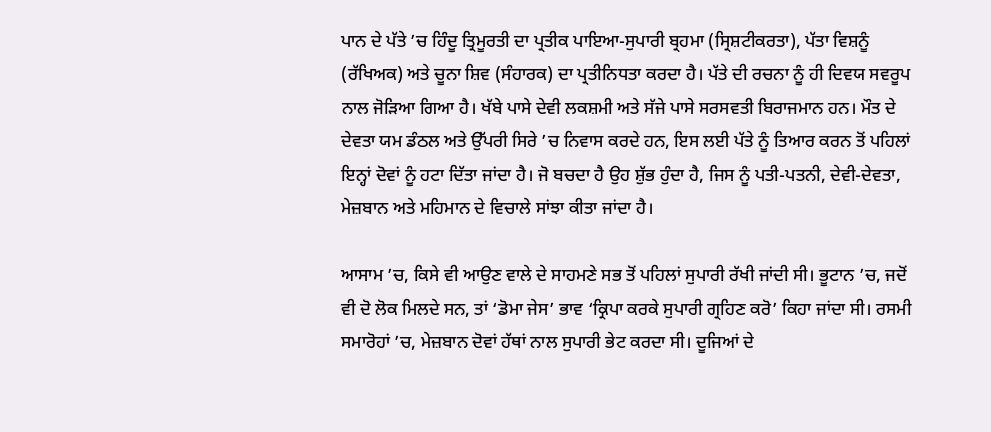ਪਾਨ ਦੇ ਪੱਤੇ ’ਚ ਹਿੰਦੂ ਤ੍ਰਿਮੂਰਤੀ ਦਾ ਪ੍ਰਤੀਕ ਪਾਇਆ-ਸੁਪਾਰੀ ਬ੍ਰਹਮਾ (ਸ੍ਰਿਸ਼ਟੀਕਰਤਾ), ਪੱਤਾ ਵਿਸ਼ਨੂੰ (ਰੱਖਿਅਕ) ਅਤੇ ਚੂਨਾ ਸ਼ਿਵ (ਸੰਹਾਰਕ) ਦਾ ਪ੍ਰਤੀਨਿਧਤਾ ਕਰਦਾ ਹੈ। ਪੱਤੇ ਦੀ ਰਚਨਾ ਨੂੰ ਹੀ ਦਿਵਯ ਸਵਰੂਪ ਨਾਲ ਜੋੜਿਆ ਗਿਆ ਹੈ। ਖੱਬੇ ਪਾਸੇ ਦੇਵੀ ਲਕਸ਼ਮੀ ਅਤੇ ਸੱਜੇ ਪਾਸੇ ਸਰਸਵਤੀ ਬਿਰਾਜਮਾਨ ਹਨ। ਮੌਤ ਦੇ ਦੇਵਤਾ ਯਮ ਡੰਠਲ ਅਤੇ ਉੱਪਰੀ ਸਿਰੇ ’ਚ ਨਿਵਾਸ ਕਰਦੇ ਹਨ, ਇਸ ਲਈ ਪੱਤੇ ਨੂੰ ਤਿਆਰ ਕਰਨ ਤੋਂ ਪਹਿਲਾਂ ਇਨ੍ਹਾਂ ਦੋਵਾਂ ਨੂੰ ਹਟਾ ਦਿੱਤਾ ਜਾਂਦਾ ਹੈ। ਜੋ ਬਚਦਾ ਹੈ ਉਹ ਸ਼ੁੱਭ ਹੁੰਦਾ ਹੈ, ਜਿਸ ਨੂੰ ਪਤੀ-ਪਤਨੀ, ਦੇਵੀ-ਦੇਵਤਾ, ਮੇਜ਼ਬਾਨ ਅਤੇ ਮਹਿਮਾਨ ਦੇ ਵਿਚਾਲੇ ਸਾਂਝਾ ਕੀਤਾ ਜਾਂਦਾ ਹੈ।

ਆਸਾਮ ’ਚ, ਕਿਸੇ ਵੀ ਆਉਣ ਵਾਲੇ ਦੇ ਸਾਹਮਣੇ ਸਭ ਤੋਂ ਪਹਿਲਾਂ ਸੁਪਾਰੀ ਰੱਖੀ ਜਾਂਦੀ ਸੀ। ਭੂਟਾਨ ’ਚ, ਜਦੋਂ ਵੀ ਦੋ ਲੋਕ ਮਿਲਦੇ ਸਨ, ਤਾਂ ‘ਡੋਮਾ ਜੇਸ’ ਭਾਵ ‘ਕ੍ਰਿਪਾ ਕਰਕੇ ਸੁਪਾਰੀ ਗ੍ਰਹਿਣ ਕਰੋ’ ਕਿਹਾ ਜਾਂਦਾ ਸੀ। ਰਸਮੀ ਸਮਾਰੋਹਾਂ ’ਚ, ਮੇਜ਼ਬਾਨ ਦੋਵਾਂ ਹੱਥਾਂ ਨਾਲ ਸੁਪਾਰੀ ਭੇਟ ਕਰਦਾ ਸੀ। ਦੂਜਿਆਂ ਦੇ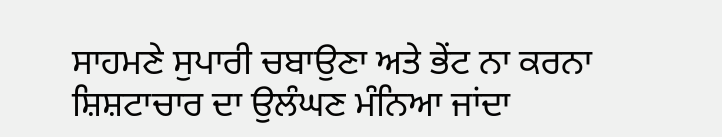ਸਾਹਮਣੇ ਸੁਪਾਰੀ ਚਬਾਉਣਾ ਅਤੇ ਭੇਂਟ ਨਾ ਕਰਨਾ ਸ਼ਿਸ਼ਟਾਚਾਰ ਦਾ ਉਲੰਘਣ ਮੰਨਿਆ ਜਾਂਦਾ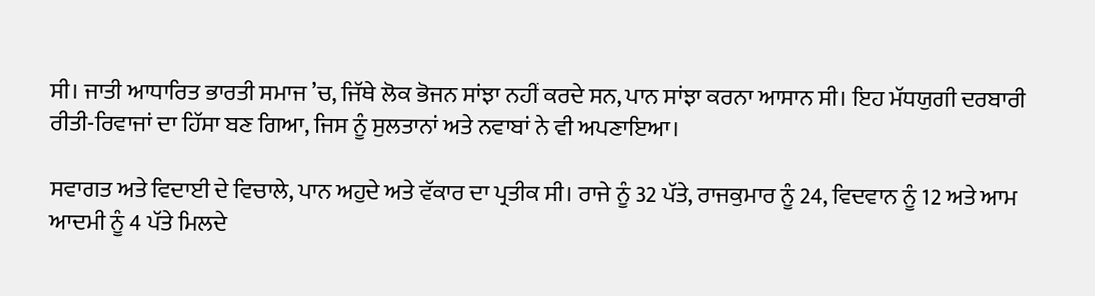ਸੀ। ਜਾਤੀ ਆਧਾਰਿਤ ਭਾਰਤੀ ਸਮਾਜ ’ਚ, ਜਿੱਥੇ ਲੋਕ ਭੋਜਨ ਸਾਂਝਾ ਨਹੀਂ ਕਰਦੇ ਸਨ, ਪਾਨ ਸਾਂਝਾ ਕਰਨਾ ਆਸਾਨ ਸੀ। ਇਹ ਮੱਧਯੁਗੀ ਦਰਬਾਰੀ ਰੀਤੀ-ਰਿਵਾਜਾਂ ਦਾ ਹਿੱਸਾ ਬਣ ਗਿਆ, ਜਿਸ ਨੂੰ ਸੁਲਤਾਨਾਂ ਅਤੇ ਨਵਾਬਾਂ ਨੇ ਵੀ ਅਪਣਾਇਆ।

ਸਵਾਗਤ ਅਤੇ ਵਿਦਾਈ ਦੇ ਵਿਚਾਲੇ, ਪਾਨ ਅਹੁਦੇ ਅਤੇ ਵੱਕਾਰ ਦਾ ਪ੍ਰਤੀਕ ਸੀ। ਰਾਜੇ ਨੂੰ 32 ਪੱਤੇ, ਰਾਜਕੁਮਾਰ ਨੂੰ 24, ਵਿਦਵਾਨ ਨੂੰ 12 ਅਤੇ ਆਮ ਆਦਮੀ ਨੂੰ 4 ਪੱਤੇ ਮਿਲਦੇ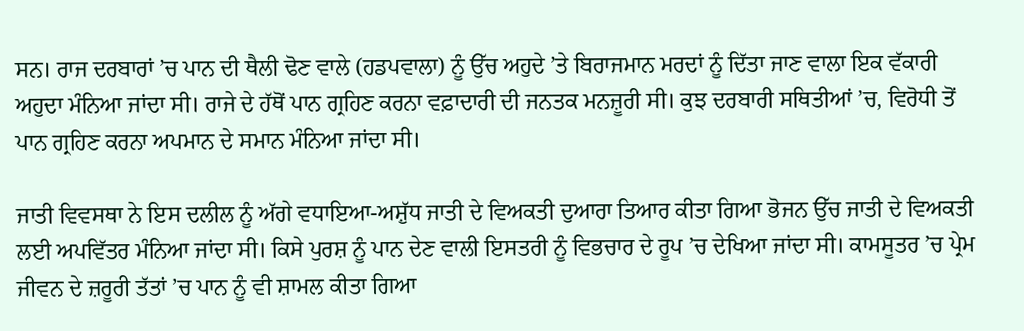ਸਨ। ਰਾਜ ਦਰਬਾਰਾਂ ’ਚ ਪਾਨ ਦੀ ਥੈਲੀ ਢੋਣ ਵਾਲੇ (ਹਡਪਵਾਲਾ) ਨੂੰ ਉੱਚ ਅਹੁਦੇ ’ਤੇ ਬਿਰਾਜਮਾਨ ਮਰਦਾਂ ਨੂੰ ਦਿੱਤਾ ਜਾਣ ਵਾਲਾ ਇਕ ਵੱਕਾਰੀ ਅਹੁਦਾ ਮੰਨਿਆ ਜਾਂਦਾ ਸੀ। ਰਾਜੇ ਦੇ ਹੱਥੋਂ ਪਾਨ ਗ੍ਰਹਿਣ ਕਰਨਾ ਵਫ਼ਾਦਾਰੀ ਦੀ ਜਨਤਕ ਮਨਜ਼ੂਰੀ ਸੀ। ਕੁਝ ਦਰਬਾਰੀ ਸਥਿਤੀਆਂ ’ਚ, ਵਿਰੋਧੀ ਤੋਂ ਪਾਨ ਗ੍ਰਹਿਣ ਕਰਨਾ ਅਪਮਾਨ ਦੇ ਸਮਾਨ ਮੰਨਿਆ ਜਾਂਦਾ ਸੀ।

ਜਾਤੀ ਵਿਵਸਥਾ ਨੇ ਇਸ ਦਲੀਲ ਨੂੰ ਅੱਗੇ ਵਧਾਇਆ-ਅਸ਼ੁੱਧ ਜਾਤੀ ਦੇ ਵਿਅਕਤੀ ਦੁਆਰਾ ਤਿਆਰ ਕੀਤਾ ਗਿਆ ਭੋਜਨ ਉੱਚ ਜਾਤੀ ਦੇ ਵਿਅਕਤੀ ਲਈ ਅਪਵਿੱਤਰ ਮੰਨਿਆ ਜਾਂਦਾ ਸੀ। ਕਿਸੇ ਪੁਰਸ਼ ਨੂੰ ਪਾਨ ਦੇਣ ਵਾਲੀ ਇਸਤਰੀ ਨੂੰ ਵਿਭਚਾਰ ਦੇ ਰੂਪ ’ਚ ਦੇਖਿਆ ਜਾਂਦਾ ਸੀ। ਕਾਮਸੂਤਰ ’ਚ ਪ੍ਰੇਮ ਜੀਵਨ ਦੇ ਜ਼ਰੂਰੀ ਤੱਤਾਂ ’ਚ ਪਾਨ ਨੂੰ ਵੀ ਸ਼ਾਮਲ ਕੀਤਾ ਗਿਆ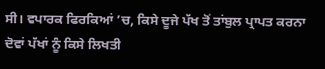ਸੀ। ਵਪਾਰਕ ਫਿਰਕਿਆਂ ’ਚ, ਕਿਸੇ ਦੂਜੇ ਪੱਖ ਤੋਂ ਤਾਂਬੁਲ ਪ੍ਰਾਪਤ ਕਰਨਾ ਦੋਵਾਂ ਪੱਖਾਂ ਨੂੰ ਕਿਸੇ ਲਿਖਤੀ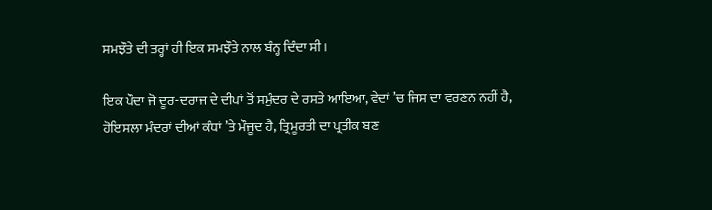ਸਮਝੌਤੇ ਦੀ ਤਰ੍ਹਾਂ ਹੀ ਇਕ ਸਮਝੌਤੇ ਨਾਲ ਬੰਨ੍ਹ ਦਿੰਦਾ ਸੀ।

ਇਕ ਪੌਦਾ ਜੋ ਦੂਰ-ਦਰਾਜ ਦੇ ਦੀਪਾਂ ਤੋਂ ਸਮੁੰਦਰ ਦੇ ਰਸਤੇ ਆਇਆ, ਵੇਦਾਂ ’ਚ ਜਿਸ ਦਾ ਵਰਣਨ ਨਹੀਂ ਹੈ, ਹੋਇਸਲਾ ਮੰਦਰਾਂ ਦੀਆਂ ਕੰਧਾਂ ’ਤੇ ਮੌਜੂਦ ਹੈ, ਤ੍ਰਿਮੂਰਤੀ ਦਾ ਪ੍ਰਤੀਕ ਬਣ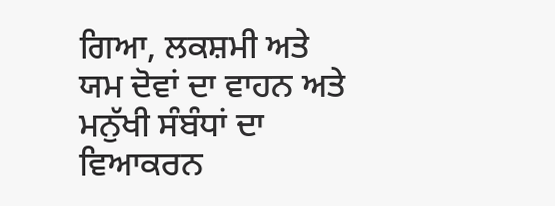ਗਿਆ, ਲਕਸ਼ਮੀ ਅਤੇ ਯਮ ਦੋਵਾਂ ਦਾ ਵਾਹਨ ਅਤੇ ਮਨੁੱਖੀ ਸੰਬੰਧਾਂ ਦਾ ਵਿਆਕਰਨ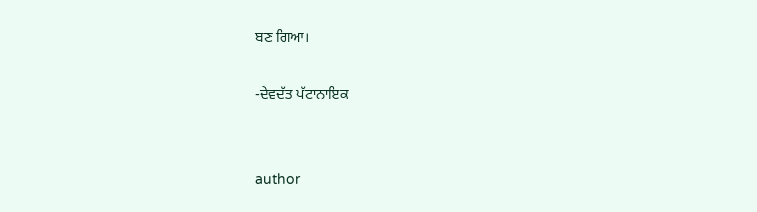ਬਣ ਗਿਆ।

-ਦੇਵਦੱਤ ਪੱਟਾਨਾਇਕ


author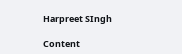Harpreet SIngh

Content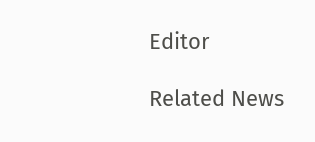Editor

Related News